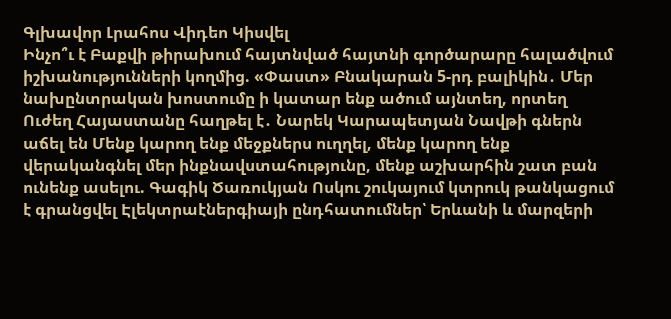Գլխավոր Լրահոս Վիդեո Կիսվել
Ինչո՞ւ է Բաքվի թիրախում հայտնված հայտնի գործարարը հալածվում իշխանությունների կողմից. «Փաստ» Բնակարան 5-րդ բալիկին․ Մեր նախընտրական խոստումը ի կատար ենք ածում այնտեղ, որտեղ Ուժեղ Հայաստանը հաղթել է․ Նարեկ Կարապետյան Նավթի գներն աճել են Մենք կարող ենք մեջքներս ուղղել, մենք կարող ենք վերականգնել մեր ինքնավստահությունը, մենք աշխարհին շատ բան ունենք ասելու. Գագիկ Ծառուկյան Ոսկու շուկայում կտրուկ թանկացում է գրանցվել Էլեկտրաէներգիայի ընդհատումներ՝ Երևանի և մարզերի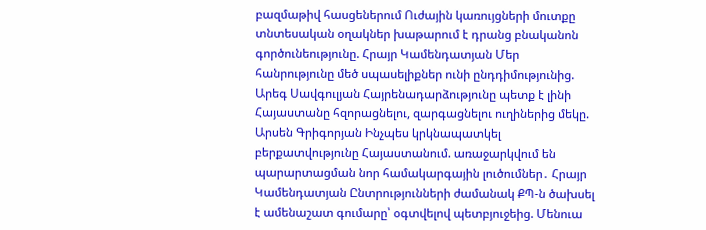բազմաթիվ հասցեներում Ուժային կառույցների մուտքը տնտեսական օղակներ խաթարում է դրանց բնականոն գործունեությունը. Հրայր Կամենդատյան Մեր հանրությունը մեծ սպասելիքներ ունի ընդդիմությունից. Արեգ Սավգուլյան Հայրենադարձությունը պետք է լինի Հայաստանը հզորացնելու, զարգացնելու ուղիներից մեկը. Արսեն Գրիգորյան Ինչպես կրկնապատկել բերքատվությունը Հայաստանում. առաջարկվում են պարարտացման նոր համակարգային լուծումներ․ Հրայր Կամենդատյան Ընտրությունների ժամանակ ՔՊ-ն ծախսել է ամենաշատ գումարը՝ օգտվելով պետբյուջեից. Մենուա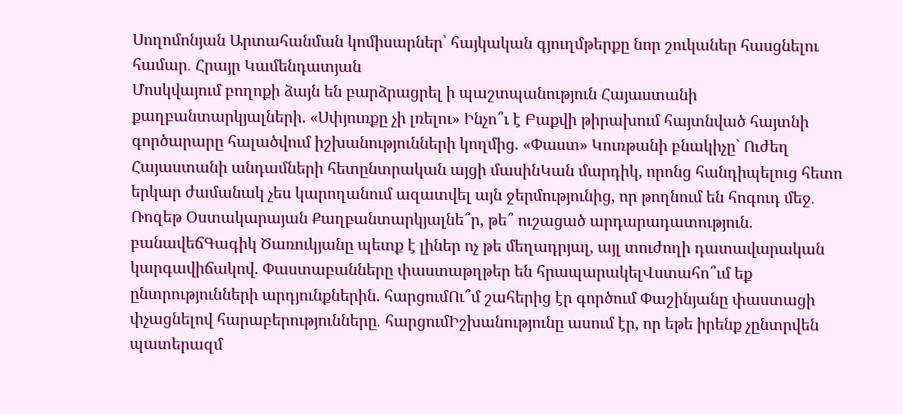Սողոմոնյան Արտահանման կոմիսարներ՝ հայկական գյուղմթերքը նոր շուկաներ հասցնելու համար․ Հրայր Կամենդատյան
Մոսկվայում բողոքի ձայն են բարձրացրել ի պաշտպանություն Հայաստանի քաղբանտարկյալների. «Սփյուռքը չի լռելու» Ինչո՞ւ է Բաքվի թիրախում հայտնված հայտնի գործարարը հալածվում իշխանությունների կողմից. «Փաստ» Կուռթանի բնակիչը` Ուժեղ Հայաստանի անդամների հետընտրական այցի մասինԿան մարդիկ, որոնց հանդիպելուց հետո երկար ժամանակ չես կարողանում ազատվել այն ջերմությունից, որ թողնում են հոգուդ մեջ․ Ռոզեթ Օստակարայան Քաղբանտարկյալնե՞ր, թե՞ ուշացած արդարադատություն. բանավեճԳագիկ Ծառուկյանը պետք է լիներ ոչ թե մեղադրյալ, այլ տուժողի դատավարական կարգավիճակով. Փաստաբանները փաստաթղթեր են հրապարակելՎստահո՞ւմ եք ընտրությունների արդյունքներին. հարցումՈւ՞մ շահերից էր գործում Փաշինյանը փաստացի փչացնելով հարաբերությունները․ հարցումԻշխանությունը ասում էր, որ եթե իրենք չընտրվեն պատերազմ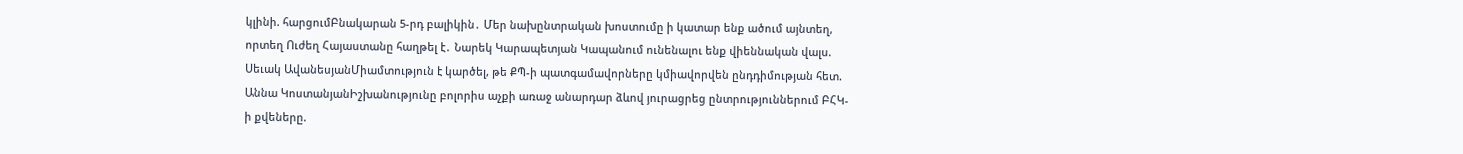կլինի. հարցումԲնակարան 5-րդ բալիկին․ Մեր նախընտրական խոստումը ի կատար ենք ածում այնտեղ, որտեղ Ուժեղ Հայաստանը հաղթել է․ Նարեկ Կարապետյան Կապանում ունենալու ենք վիեննական վալս. Սեւակ ԱվանեսյանՄիամտություն է կարծել, թե ՔՊ-ի պատգամավորները կմիավորվեն ընդդիմության հետ. Աննա ԿոստանյանԻշխանությունը բոլորիս աչքի առաջ անարդար ձևով յուրացրեց ընտրություններում ԲՀԿ-ի քվեները.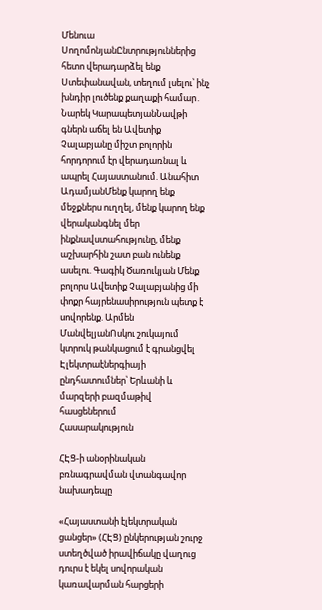Մենուա ՍողոմոնյանԸնտրություններից հետո վերադարձել ենք Ստեփանավան, տեղում լսելու՝ ինչ խնդիր լուծենք քաղաքի համար․ Նարեկ ԿարապետյանՆավթի գներն աճել են Ավետիք Չալաբյանը միշտ բոլորին հորդորում էր վերադառնալ և ապրել Հայաստանում. Անահիտ ԱդամյանՄենք կարող ենք մեջքներս ուղղել, մենք կարող ենք վերականգնել մեր ինքնավստահությունը, մենք աշխարհին շատ բան ունենք ասելու. Գագիկ Ծառուկյան Մենք բոլորս Ավետիք Չալաբյանից մի փոքր հայրենասիրություն պետք է սովորենք. Արմեն ՄանվելյանՈսկու շուկայում կտրուկ թանկացում է գրանցվել Էլեկտրաէներգիայի ընդհատումներ՝ Երևանի և մարզերի բազմաթիվ հասցեներում
Հասարակություն

ՀԷՑ-ի անօրինական բռնագրավման վտանգավոր նախադեպը

«Հայաստանի էլեկտրական ցանցեր» (ՀԷՑ) ընկերության շուրջ ստեղծված իրավիճակը վաղուց դուրս է եկել սովորական կառավարման հարցերի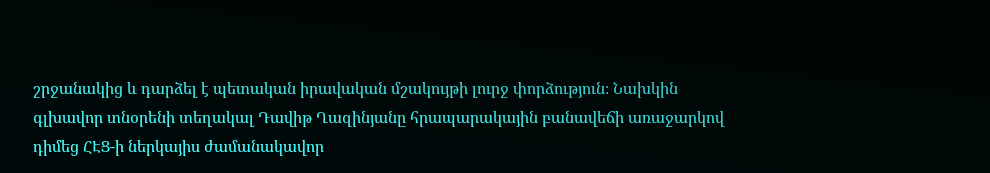շրջանակից և դարձել է պետական իրավական մշակույթի լուրջ փորձություն։ Նախկին գլխավոր տնօրենի տեղակալ Դավիթ Ղազինյանը հրապարակային բանավեճի առաջարկով դիմեց ՀԷՑ-ի ներկայիս ժամանակավոր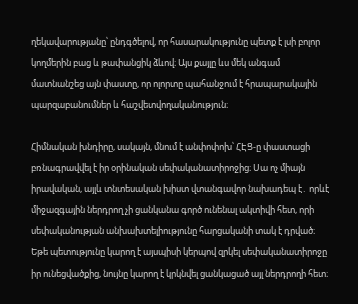ղեկավարությանը՝ ընդգծելով, որ հասարակությունը պետք է լսի բոլոր կողմերին բաց և թափանցիկ ձևով։ Այս քայլը ևս մեկ անգամ մատնանշեց այն փաստը, որ ոլորտը պահանջում է հրապարակային պարզաբանումներ և հաշվետվողականություն։

Հիմնական խնդիրը, սակայն, մնում է անփոփոխ՝ ՀԷՑ-ը փաստացի բռնագրավվել է իր օրինական սեփականատիրոջից։ Սա ոչ միայն իրավական, այլև տնտեսական խիստ վտանգավոր նախադեպ է․ որևէ միջազգային ներդրող չի ցանկանա գործ ունենալ ակտիվի հետ, որի սեփականության անխախտելիությունը հարցականի տակ է դրված։ Եթե պետությունը կարող է այսպիսի կերպով զրկել սեփականատիրոջը իր ունեցվածքից, նույնը կարող է կրկնվել ցանկացած այլ ներդրողի հետ։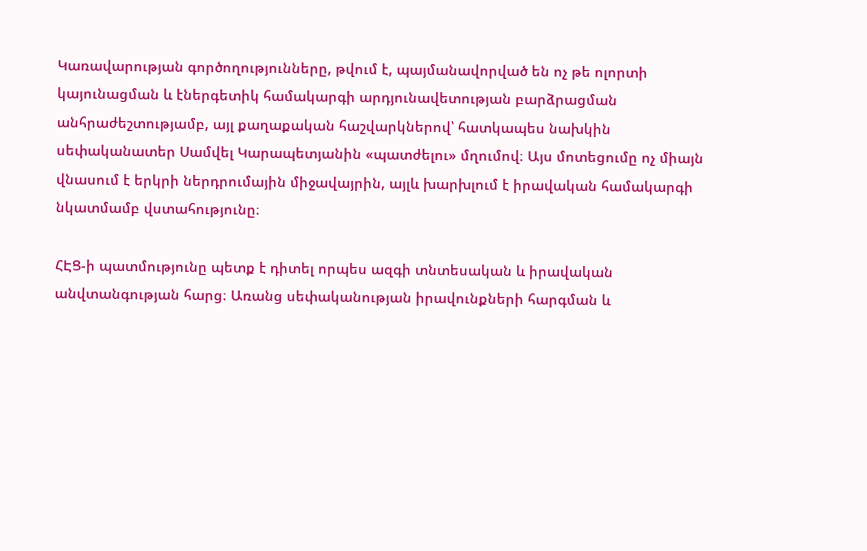Կառավարության գործողությունները, թվում է, պայմանավորված են ոչ թե ոլորտի կայունացման և էներգետիկ համակարգի արդյունավետության բարձրացման անհրաժեշտությամբ, այլ քաղաքական հաշվարկներով՝ հատկապես նախկին սեփականատեր Սամվել Կարապետյանին «պատժելու» մղումով։ Այս մոտեցումը ոչ միայն վնասում է երկրի ներդրումային միջավայրին, այլև խարխլում է իրավական համակարգի նկատմամբ վստահությունը։

ՀԷՑ-ի պատմությունը պետք է դիտել որպես ազգի տնտեսական և իրավական անվտանգության հարց։ Առանց սեփականության իրավունքների հարգման և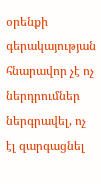օրենքի գերակայության հնարավոր չէ ոչ ներդրումներ ներգրավել, ոչ էլ զարգացնել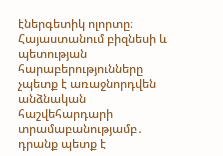էներգետիկ ոլորտը։ Հայաստանում բիզնեսի և պետության հարաբերությունները չպետք է առաջնորդվեն անձնական հաշվեհարդարի տրամաբանությամբ․ դրանք պետք է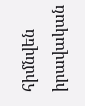հիմնվեն իրավական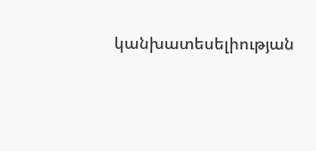կանխատեսելիության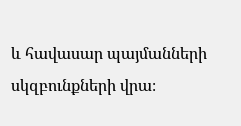և հավասար պայմանների սկզբունքների վրա։